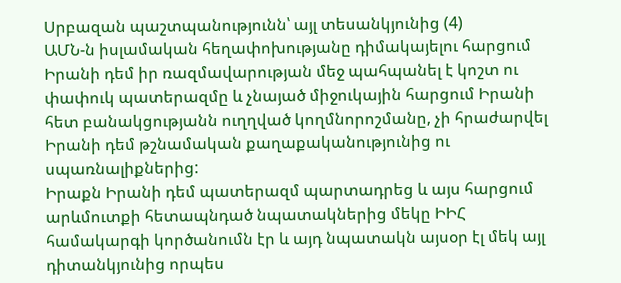Սրբազան պաշտպանությունն՝ այլ տեսանկյունից (4)
ԱՄՆ-ն իսլամական հեղափոխությանը դիմակայելու հարցում Իրանի դեմ իր ռազմավարության մեջ պահպանել է կոշտ ու փափուկ պատերազմը և չնայած միջուկային հարցում Իրանի հետ բանակցությանն ուղղված կողմնորոշմանը, չի հրաժարվել Իրանի դեմ թշնամական քաղաքականությունից ու սպառնալիքներից:
Իրաքն Իրանի դեմ պատերազմ պարտադրեց և այս հարցում արևմուտքի հետապնդած նպատակներից մեկը ԻԻՀ համակարգի կործանումն էր և այդ նպատակն այսօր էլ մեկ այլ դիտանկյունից որպես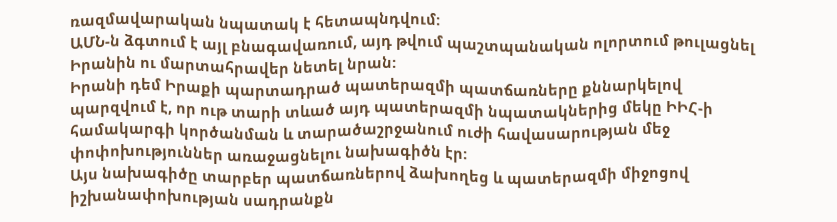ռազմավարական նպատակ է հետապնդվում:
ԱՄՆ-ն ձգտում է այլ բնագավառում, այդ թվում պաշտպանական ոլորտում թուլացնել Իրանին ու մարտահրավեր նետել նրան:
Իրանի դեմ Իրաքի պարտադրած պատերազմի պատճառները քննարկելով պարզվում է, որ ութ տարի տևած այդ պատերազմի նպատակներից մեկը ԻԻՀ-ի համակարգի կործանման և տարածաշրջանում ուժի հավասարության մեջ փոփոխություններ առաջացնելու նախագիծն էր:
Այս նախագիծը տարբեր պատճառներով ձախողեց և պատերազմի միջոցով իշխանափոխության սադրանքն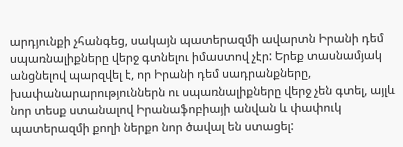արդյունքի չհանգեց, սակայն պատերազմի ավարտն Իրանի դեմ սպառնալիքները վերջ գտնելու իմաստով չէր: Երեք տասնամյակ անցնելով պարզվել է, որ Իրանի դեմ սադրանքները, խափանարարություններն ու սպառնալիքները վերջ չեն գտել, այլև նոր տեսք ստանալով Իրանաֆոբիայի անվան և փափուկ պատերազմի քողի ներքո նոր ծավալ են ստացել: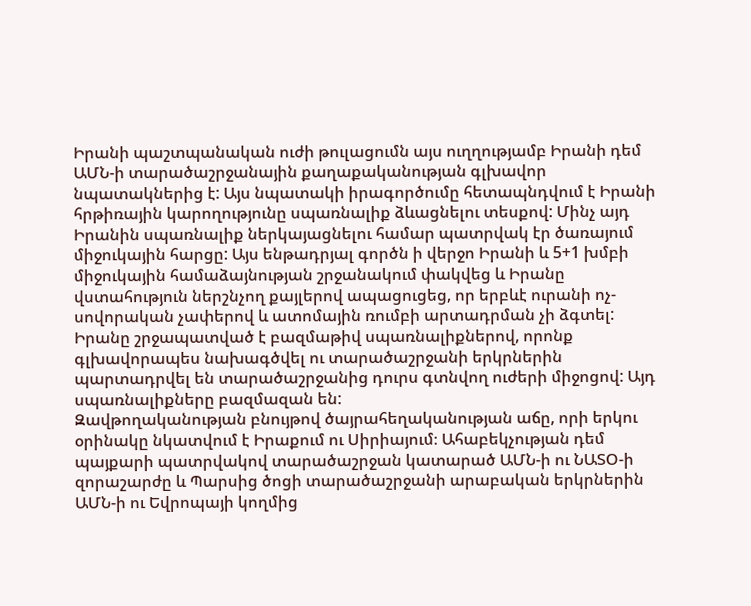Իրանի պաշտպանական ուժի թուլացումն այս ուղղությամբ Իրանի դեմ ԱՄՆ-ի տարածաշրջանային քաղաքականության գլխավոր նպատակներից է: Այս նպատակի իրագործումը հետապնդվում է Իրանի հրթիռային կարողությունը սպառնալիք ձևացնելու տեսքով: Մինչ այդ Իրանին սպառնալիք ներկայացնելու համար պատրվակ էր ծառայում միջուկային հարցը: Այս ենթադրյալ գործն ի վերջո Իրանի և 5+1 խմբի միջուկային համաձայնության շրջանակում փակվեց և Իրանը վստահություն ներշնչող քայլերով ապացուցեց, որ երբևէ ուրանի ոչ-սովորական չափերով և ատոմային ռումբի արտադրման չի ձգտել:
Իրանը շրջապատված է բազմաթիվ սպառնալիքներով, որոնք գլխավորապես նախագծվել ու տարածաշրջանի երկրներին պարտադրվել են տարածաշրջանից դուրս գտնվող ուժերի միջոցով: Այդ սպառնալիքները բազմազան են:
Զավթողականության բնույթով ծայրահեղականության աճը, որի երկու օրինակը նկատվում է Իրաքում ու Սիրիայում։ Ահաբեկչության դեմ պայքարի պատրվակով տարածաշրջան կատարած ԱՄՆ-ի ու ՆԱՏՕ-ի զորաշարժը և Պարսից ծոցի տարածաշրջանի արաբական երկրներին ԱՄՆ-ի ու Եվրոպայի կողմից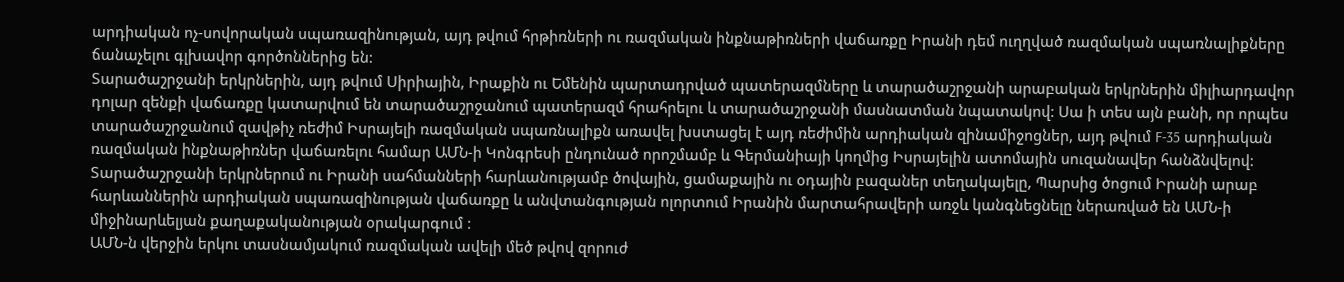արդիական ոչ-սովորական սպառազինության, այդ թվում հրթիռների ու ռազմական ինքնաթիռների վաճառքը Իրանի դեմ ուղղված ռազմական սպառնալիքները ճանաչելու գլխավոր գործոններից են:
Տարածաշրջանի երկրներին, այդ թվում Սիրիային, Իրաքին ու Եմենին պարտադրված պատերազմները և տարածաշրջանի արաբական երկրներին միլիարդավոր դոլար զենքի վաճառքը կատարվում են տարածաշրջանում պատերազմ հրահրելու և տարածաշրջանի մասնատման նպատակով: Սա ի տես այն բանի, որ որպես տարածաշրջանում զավթիչ ռեժիմ Իսրայելի ռազմական սպառնալիքն առավել խստացել է այդ ռեժիմին արդիական զինամիջոցներ, այդ թվում F-35 արդիական ռազմական ինքնաթիռներ վաճառելու համար ԱՄՆ-ի Կոնգրեսի ընդունած որոշմամբ և Գերմանիայի կողմից Իսրայելին ատոմային սուզանավեր հանձնվելով:
Տարածաշրջանի երկրներում ու Իրանի սահմանների հարևանությամբ ծովային, ցամաքային ու օդային բազաներ տեղակայելը, Պարսից ծոցում Իրանի արաբ հարևաններին արդիական սպառազինության վաճառքը և անվտանգության ոլորտում Իրանին մարտահրավերի առջև կանգնեցնելը ներառված են ԱՄՆ-ի միջինարևելյան քաղաքականության օրակարգում :
ԱՄՆ-ն վերջին երկու տասնամյակում ռազմական ավելի մեծ թվով զորուժ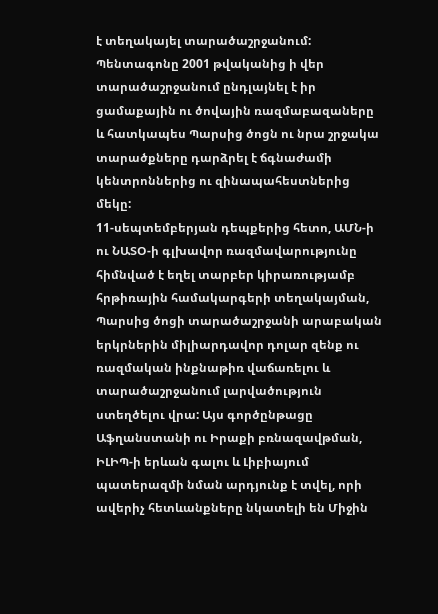է տեղակայել տարածաշրջանում: Պենտագոնը 2001 թվականից ի վեր տարածաշրջանում ընդլայնել է իր ցամաքային ու ծովային ռազմաբազաները և հատկապես Պարսից ծոցն ու նրա շրջակա տարածքները դարձրել է ճգնաժամի կենտրոններից ու զինապահեստներից մեկը:
11-սեպտեմբերյան դեպքերից հետո, ԱՄՆ-ի ու ՆԱՏՕ-ի գլխավոր ռազմավարությունը հիմնված է եղել տարբեր կիրառությամբ հրթիռային համակարգերի տեղակայման, Պարսից ծոցի տարածաշրջանի արաբական երկրներին միլիարդավոր դոլար զենք ու ռազմական ինքնաթիռ վաճառելու և տարածաշրջանում լարվածություն ստեղծելու վրա: Այս գործընթացը Աֆղանստանի ու Իրաքի բռնազավթման, ԻԼԻՊ-ի երևան գալու և Լիբիայում պատերազմի նման արդյունք է տվել, որի ավերիչ հետևանքները նկատելի են Միջին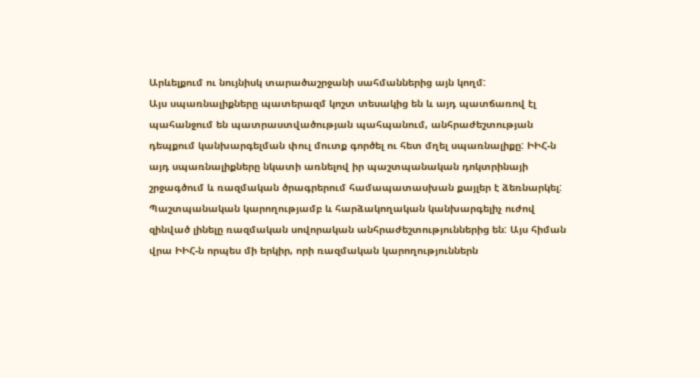Արևելքում ու նույնիսկ տարածաշրջանի սահմաններից այն կողմ:
Այս սպառնալիքները պատերազմ կոշտ տեսակից են և այդ պատճառով էլ պահանջում են պատրաստվածության պահպանում, անհրաժեշտության դեպքում կանխարգելման փուլ մուտք գործել ու հետ մղել սպառնալիքը: ԻԻՀ-ն այդ սպառնալիքները նկատի առնելով իր պաշտպանական դոկտրինայի շրջագծում և ռազմական ծրագրերում համապատասխան քայլեր է ձեռնարկել:
Պաշտպանական կարողությամբ և հարձակողական կանխարգելիչ ուժով զինված լինելը ռազմական սովորական անհրաժեշտություններից են: Այս հիման վրա ԻԻՀ-ն որպես մի երկիր, որի ռազմական կարողություններն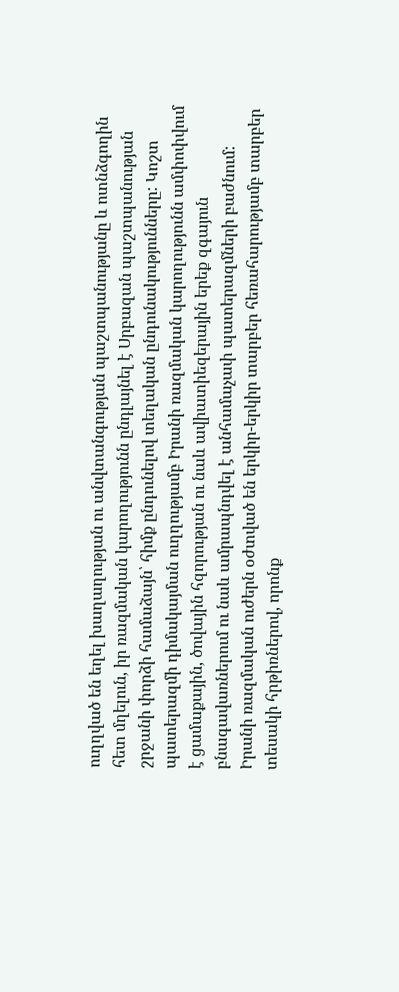ուղղված են եղել խաղաղության ու անվտանգության պաշտպանությանը և ոտնձգողին հետ մղելուն, իր ռազմական կարողությունն ընդլայնել է Սրբազան պաշտպանության շրջանի փորձի համաձայն՝ հիմք ընդունելով տեղական ընդունակությունները: Կոշտ պատերազմի դիմակայման ուղղությամբ Իրանի ռազմական կարողությունն ամփոփվում է ցամաքային, ծովային հզորության ու նաև ավիատիեզերային երեք զգայուն բնագավառներում ու նաև ամրապնդվել է անհամաչափ պատերազմների բաժնում:
Իրանի ռազմական ուժերն օժտված են երկիր-երկիր տարբեր հեռահարությամբ տարբեր տեսակի հրթիռներով, որոնք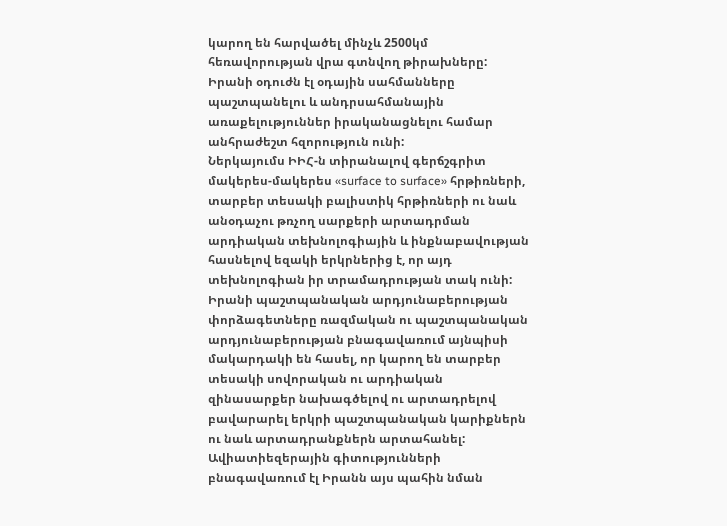կարող են հարվածել մինչև 2500կմ հեռավորության վրա գտնվող թիրախները:
Իրանի օդուժն էլ օդային սահմանները պաշտպանելու և անդրսահմանային առաքելություններ իրականացնելու համար անհրաժեշտ հզորություն ունի:
Ներկայումս ԻԻՀ-ն տիրանալով գերճշգրիտ մակերես-մակերես «surface to surface» հրթիռների, տարբեր տեսակի բալիստիկ հրթիռների ու նաև անօդաչու թռչող սարքերի արտադրման արդիական տեխնոլոգիային և ինքնաբավության հասնելով եզակի երկրներից է, որ այդ տեխնոլոգիան իր տրամադրության տակ ունի:
Իրանի պաշտպանական արդյունաբերության փորձագետները ռազմական ու պաշտպանական արդյունաբերության բնագավառում այնպիսի մակարդակի են հասել, որ կարող են տարբեր տեսակի սովորական ու արդիական զինասարքեր նախագծելով ու արտադրելով բավարարել երկրի պաշտպանական կարիքներն ու նաև արտադրանքներն արտահանել:
Ավիատիեզերային գիտությունների բնագավառում էլ Իրանն այս պահին նման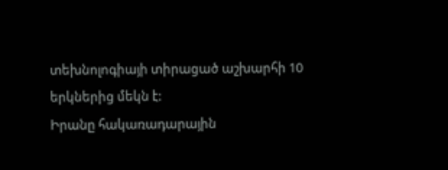տեխնոլոգիայի տիրացած աշխարհի 10 երկներից մեկն է:
Իրանը հակառադարային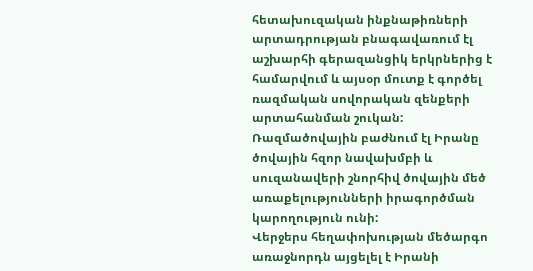հետախուզական ինքնաթիռների արտադրության բնագավառում էլ աշխարհի գերազանցիկ երկրներից է համարվում և այսօր մուտք է գործել ռազմական սովորական զենքերի արտահանման շուկան:
Ռազմածովային բաժնում էլ Իրանը ծովային հզոր նավախմբի և սուզանավերի շնորհիվ ծովային մեծ առաքելությունների իրագործման կարողություն ունի:
Վերջերս հեղափոխության մեծարգո առաջնորդն այցելել է Իրանի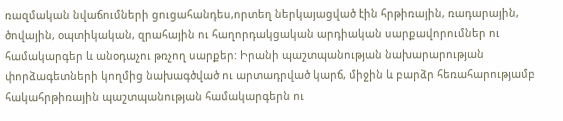ռազմական նվաճումների ցուցահանդես,որտեղ ներկայացված էին հրթիռային, ռադարային, ծովային, օպտիկական, զրահային ու հաղորդակցական արդիական սարքավորումներ ու համակարգեր և անօդաչու թռչող սարքեր: Իրանի պաշտպանության նախարարության փորձագետների կողմից նախագծված ու արտադրված կարճ, միջին և բարձր հեռահարությամբ հակահրթիռային պաշտպանության համակարգերն ու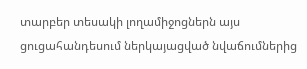տարբեր տեսակի լողամիջոցներն այս ցուցահանդեսում ներկայացված նվաճումներից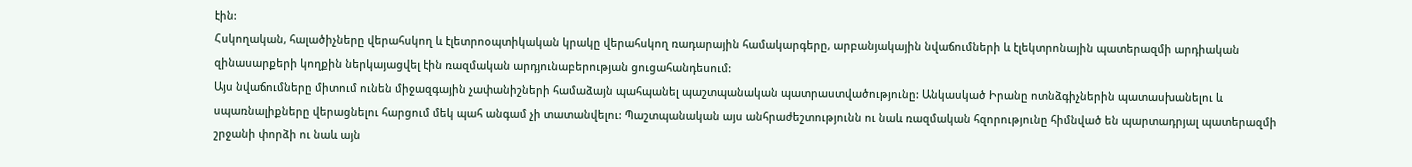էին:
Հսկողական, հալածիչները վերահսկող և էլետրոօպտիկական կրակը վերահսկող ռադարային համակարգերը, արբանյակային նվաճումների և էլեկտրոնային պատերազմի արդիական զինասարքերի կողքին ներկայացվել էին ռազմական արդյունաբերության ցուցահանդեսում:
Այս նվաճումները միտում ունեն միջազգային չափանիշների համաձայն պահպանել պաշտպանական պատրաստվածությունը: Անկասկած Իրանը ոտնձգիչներին պատասխանելու և սպառնալիքները վերացնելու հարցում մեկ պահ անգամ չի տատանվելու: Պաշտպանական այս անհրաժեշտությունն ու նաև ռազմական հզորությունը հիմնված են պարտադրյալ պատերազմի շրջանի փորձի ու նաև այն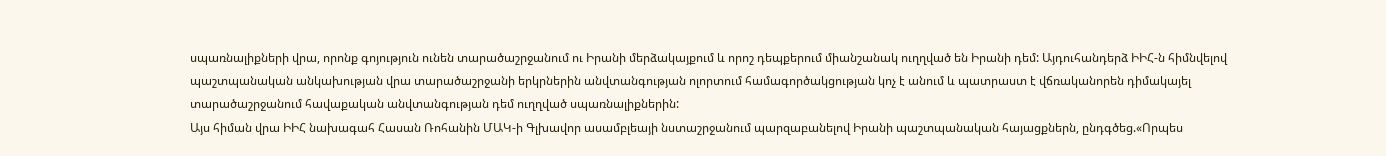սպառնալիքների վրա, որոնք գոյություն ունեն տարածաշրջանում ու Իրանի մերձակայքում և որոշ դեպքերում միանշանակ ուղղված են Իրանի դեմ: Այդուհանդերձ ԻԻՀ-ն հիմնվելով պաշտպանական անկախության վրա տարածաշրջանի երկրներին անվտանգության ոլորտում համագործակցության կոչ է անում և պատրաստ է վճռականորեն դիմակայել տարածաշրջանում հավաքական անվտանգության դեմ ուղղված սպառնալիքներին:
Այս հիման վրա ԻԻՀ նախագահ Հասան Ռոհանին ՄԱԿ-ի Գլխավոր ասամբլեայի նստաշրջանում պարզաբանելով Իրանի պաշտպանական հայացքներն, ընդգծեց.«Որպես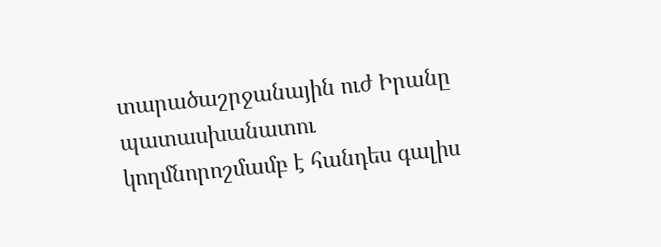տարածաշրջանային ուժ Իրանը պատասխանատու կողմնորոշմամբ է հանդես գալիս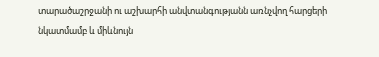տարածաշրջանի ու աշխարհի անվտանգությանն առնչվող հարցերի նկատմամբ և միևնույն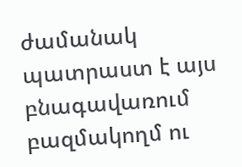ժամանակ պատրաստ է այս բնագավառում բազմակողմ ու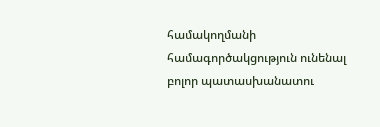համակողմանի համագործակցություն ունենալ բոլոր պատասխանատու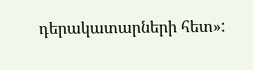դերակատարների հետ»: